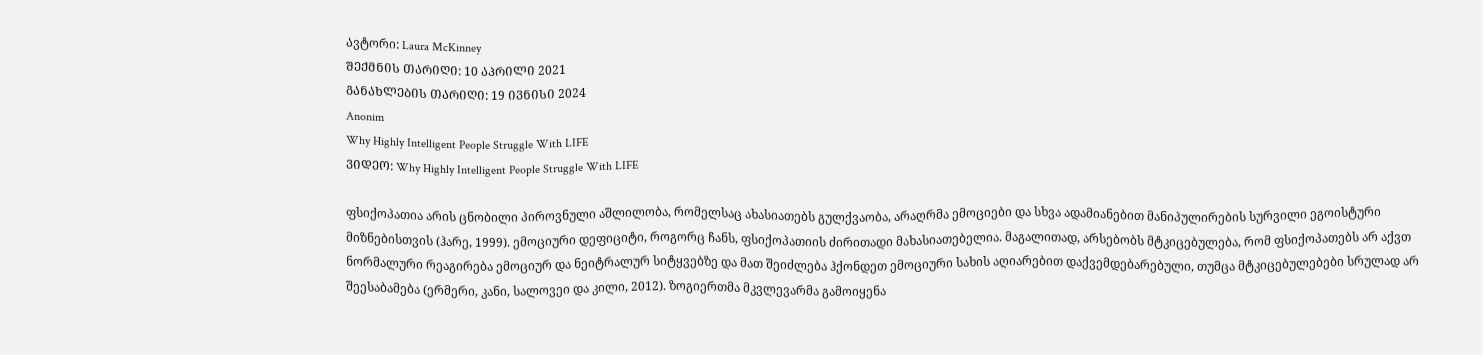Ავტორი: Laura McKinney
ᲨᲔᲥᲛᲜᲘᲡ ᲗᲐᲠᲘᲦᲘ: 10 ᲐᲞᲠᲘᲚᲘ 2021
ᲒᲐᲜᲐᲮᲚᲔᲑᲘᲡ ᲗᲐᲠᲘᲦᲘ: 19 ᲘᲕᲜᲘᲡᲘ 2024
Anonim
Why Highly Intelligent People Struggle With LIFE
ᲕᲘᲓᲔᲝ: Why Highly Intelligent People Struggle With LIFE

ფსიქოპათია არის ცნობილი პიროვნული აშლილობა, რომელსაც ახასიათებს გულქვაობა, არაღრმა ემოციები და სხვა ადამიანებით მანიპულირების სურვილი ეგოისტური მიზნებისთვის (ჰარე, 1999). ემოციური დეფიციტი, როგორც ჩანს, ფსიქოპათიის ძირითადი მახასიათებელია. მაგალითად, არსებობს მტკიცებულება, რომ ფსიქოპათებს არ აქვთ ნორმალური რეაგირება ემოციურ და ნეიტრალურ სიტყვებზე და მათ შეიძლება ჰქონდეთ ემოციური სახის აღიარებით დაქვემდებარებული, თუმცა მტკიცებულებები სრულად არ შეესაბამება (ერმერი, კანი, სალოვეი და კილი, 2012). ზოგიერთმა მკვლევარმა გამოიყენა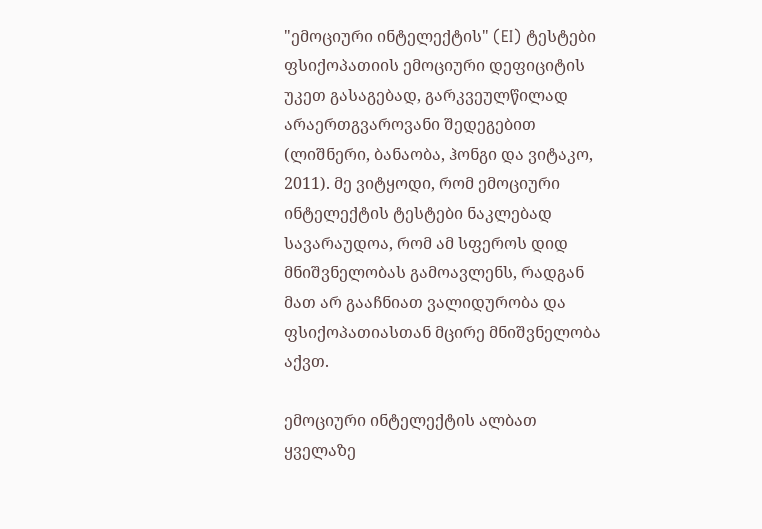"ემოციური ინტელექტის" (EI) ტესტები ფსიქოპათიის ემოციური დეფიციტის უკეთ გასაგებად, გარკვეულწილად არაერთგვაროვანი შედეგებით (ლიშნერი, ბანაობა, ჰონგი და ვიტაკო, 2011). მე ვიტყოდი, რომ ემოციური ინტელექტის ტესტები ნაკლებად სავარაუდოა, რომ ამ სფეროს დიდ მნიშვნელობას გამოავლენს, რადგან მათ არ გააჩნიათ ვალიდურობა და ფსიქოპათიასთან მცირე მნიშვნელობა აქვთ.

ემოციური ინტელექტის ალბათ ყველაზე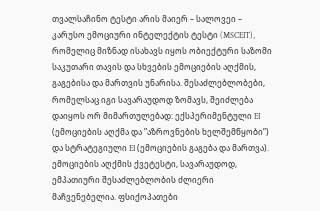თვალსაჩინო ტესტი არის მაიერ – სალოვეი – კარუსო ემოციური ინტელექტის ტესტი (MSCEIT), რომელიც მიზნად ისახავს იყოს ობიექტური საზომი საკუთარი თავის და სხვების ემოციების აღქმის, გაგებისა და მართვის უნარისა. შესაძლებლობები, რომელსაც იგი სავარაუდოდ ზომავს, შეიძლება დაიყოს ორ მიმართულებად: ექსპერიმენტული EI (ემოციების აღქმა და ”აზროვნების ხელშემწყობი”) და სტრატეგიული EI (ემოციების გაგება და მართვა). ემოციების აღქმის ქვეტესტი, სავარაუდოდ, ემპათიური შესაძლებლობის ძლიერი მაჩვენებელია. ფსიქოპათები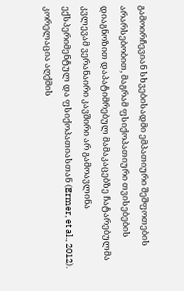გამოირჩევიან სხვებისადმი ემპათიური შეშფოთების არარსებობით, მაგრამ ფსიქოპათიური თვისებების დიაგნოზით დაპატიმრებულ მამაკაცებზე ჩატარებულმა კვლევამ ვერანაირი კავშირი არ გამოავლინა ექსპერიმენტულ და ფსიქოპათიასთან (Ermer, et al., 2012). კორელაცია აღქმის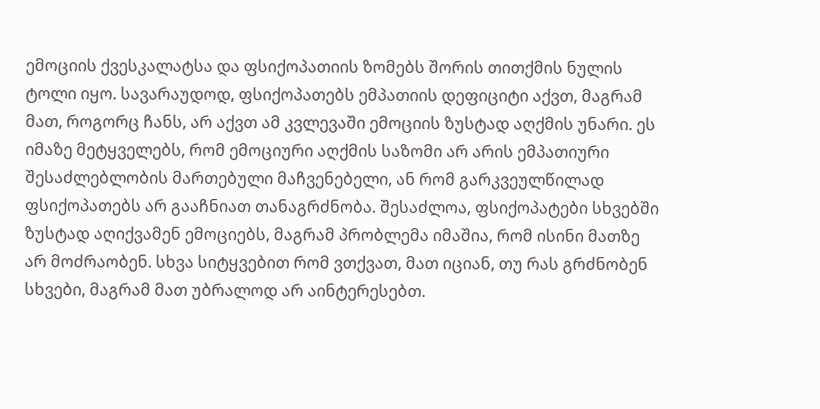ემოციის ქვესკალატსა და ფსიქოპათიის ზომებს შორის თითქმის ნულის ტოლი იყო. სავარაუდოდ, ფსიქოპათებს ემპათიის დეფიციტი აქვთ, მაგრამ მათ, როგორც ჩანს, არ აქვთ ამ კვლევაში ემოციის ზუსტად აღქმის უნარი. ეს იმაზე მეტყველებს, რომ ემოციური აღქმის საზომი არ არის ემპათიური შესაძლებლობის მართებული მაჩვენებელი, ან რომ გარკვეულწილად ფსიქოპათებს არ გააჩნიათ თანაგრძნობა. შესაძლოა, ფსიქოპატები სხვებში ზუსტად აღიქვამენ ემოციებს, მაგრამ პრობლემა იმაშია, რომ ისინი მათზე არ მოძრაობენ. სხვა სიტყვებით რომ ვთქვათ, მათ იციან, თუ რას გრძნობენ სხვები, მაგრამ მათ უბრალოდ არ აინტერესებთ.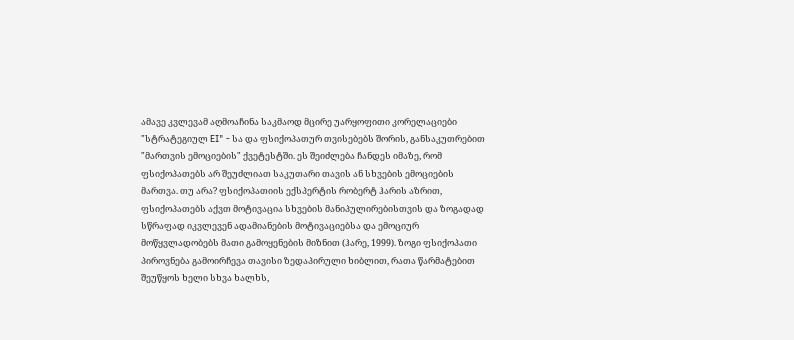ამავე კვლევამ აღმოაჩინა საკმაოდ მცირე უარყოფითი კორელაციები "სტრატეგიულ EI" - სა და ფსიქოპათურ თვისებებს შორის, განსაკუთრებით "მართვის ემოციების" ქვეტესტში. ეს შეიძლება ჩანდეს იმაზე, რომ ფსიქოპათებს არ შეუძლიათ საკუთარი თავის ან სხვების ემოციების მართვა. თუ არა? ფსიქოპათიის ექსპერტის რობერტ ჰარის აზრით, ფსიქოპათებს აქვთ მოტივაცია სხვების მანიპულირებისთვის და ზოგადად სწრაფად იკვლევენ ადამიანების მოტივაციებსა და ემოციურ მოწყვლადობებს მათი გამოყენების მიზნით (ჰარე, 1999). ზოგი ფსიქოპათი პიროვნება გამოირჩევა თავისი ზედაპირული ხიბლით, რათა წარმატებით შეუწყოს ხელი სხვა ხალხს,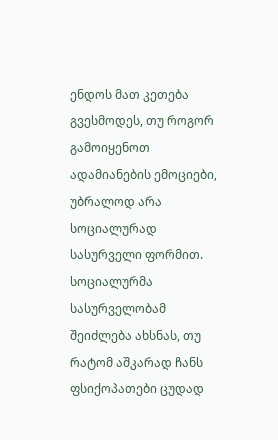ენდოს მათ კეთება გვესმოდეს, თუ როგორ გამოიყენოთ ადამიანების ემოციები, უბრალოდ არა სოციალურად სასურველი ფორმით. სოციალურმა სასურველობამ შეიძლება ახსნას, თუ რატომ აშკარად ჩანს ფსიქოპათები ცუდად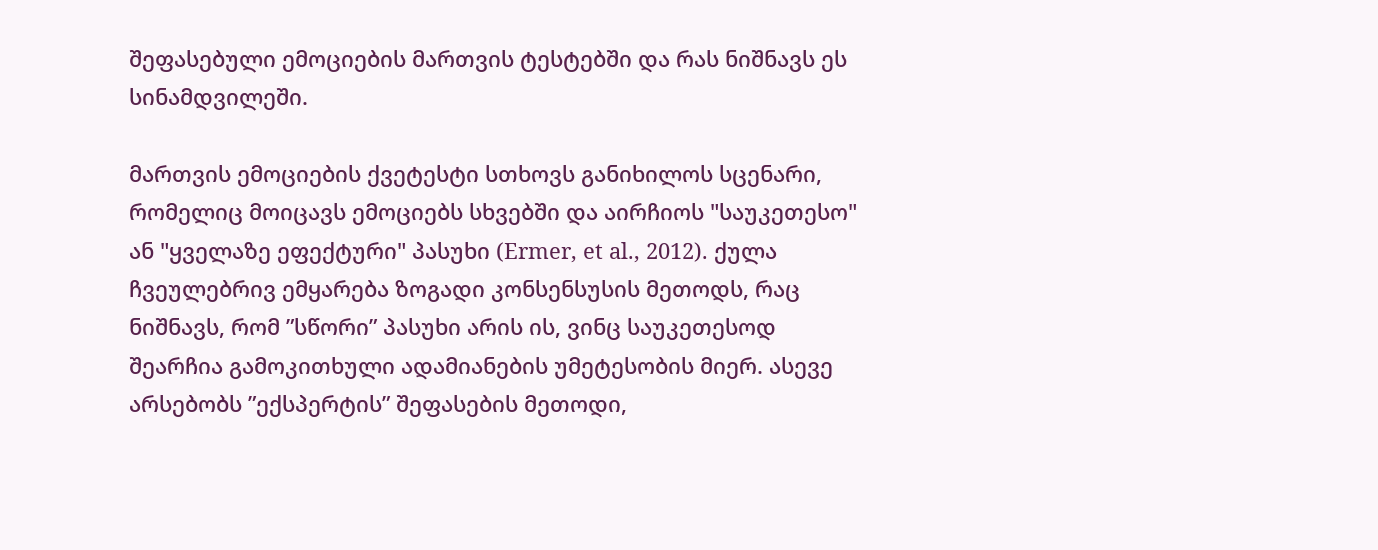შეფასებული ემოციების მართვის ტესტებში და რას ნიშნავს ეს სინამდვილეში.

მართვის ემოციების ქვეტესტი სთხოვს განიხილოს სცენარი, რომელიც მოიცავს ემოციებს სხვებში და აირჩიოს "საუკეთესო" ან "ყველაზე ეფექტური" პასუხი (Ermer, et al., 2012). ქულა ჩვეულებრივ ემყარება ზოგადი კონსენსუსის მეთოდს, რაც ნიშნავს, რომ ”სწორი” პასუხი არის ის, ვინც საუკეთესოდ შეარჩია გამოკითხული ადამიანების უმეტესობის მიერ. ასევე არსებობს ”ექსპერტის” შეფასების მეთოდი,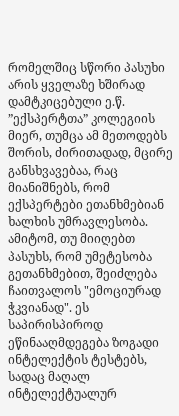რომელშიც სწორი პასუხი არის ყველაზე ხშირად დამტკიცებული ე.წ. ”ექსპერტთა” კოლეგიის მიერ, თუმცა ამ მეთოდებს შორის, ძირითადად, მცირე განსხვავებაა, რაც მიანიშნებს, რომ ექსპერტები ეთანხმებიან ხალხის უმრავლესობა. ამიტომ, თუ მიიღებთ პასუხს, რომ უმეტესობა გეთანხმებით, შეიძლება ჩაითვალოს "ემოციურად ჭკვიანად". ეს საპირისპიროდ ეწინააღმდეგება ზოგადი ინტელექტის ტესტებს, სადაც მაღალ ინტელექტუალურ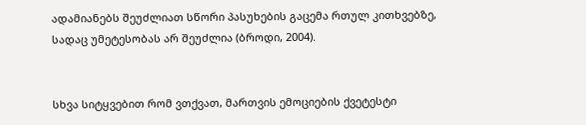ადამიანებს შეუძლიათ სწორი პასუხების გაცემა რთულ კითხვებზე, სადაც უმეტესობას არ შეუძლია (ბროდი, 2004).


სხვა სიტყვებით რომ ვთქვათ, მართვის ემოციების ქვეტესტი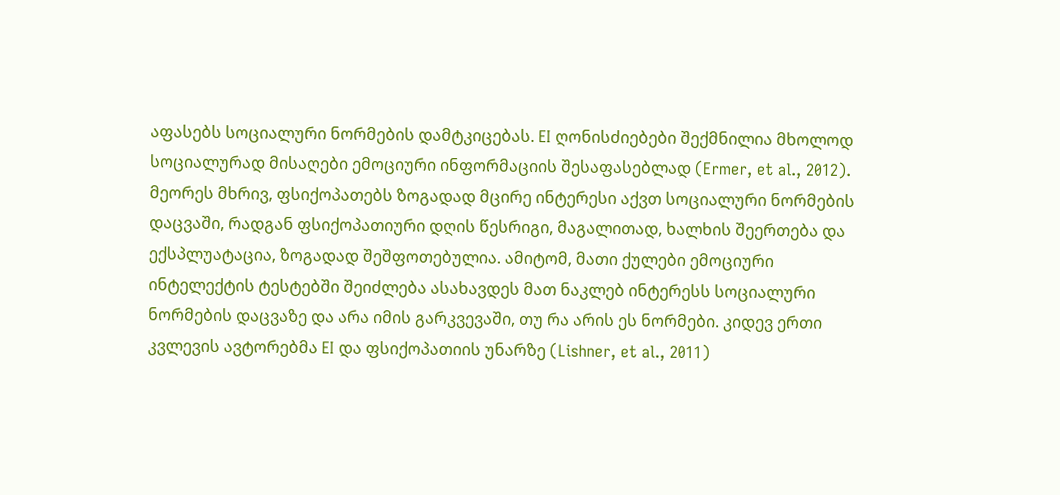აფასებს სოციალური ნორმების დამტკიცებას. EI ღონისძიებები შექმნილია მხოლოდ სოციალურად მისაღები ემოციური ინფორმაციის შესაფასებლად (Ermer, et al., 2012). მეორეს მხრივ, ფსიქოპათებს ზოგადად მცირე ინტერესი აქვთ სოციალური ნორმების დაცვაში, რადგან ფსიქოპათიური დღის წესრიგი, მაგალითად, ხალხის შეერთება და ექსპლუატაცია, ზოგადად შეშფოთებულია. ამიტომ, მათი ქულები ემოციური ინტელექტის ტესტებში შეიძლება ასახავდეს მათ ნაკლებ ინტერესს სოციალური ნორმების დაცვაზე და არა იმის გარკვევაში, თუ რა არის ეს ნორმები. კიდევ ერთი კვლევის ავტორებმა EI და ფსიქოპათიის უნარზე (Lishner, et al., 2011)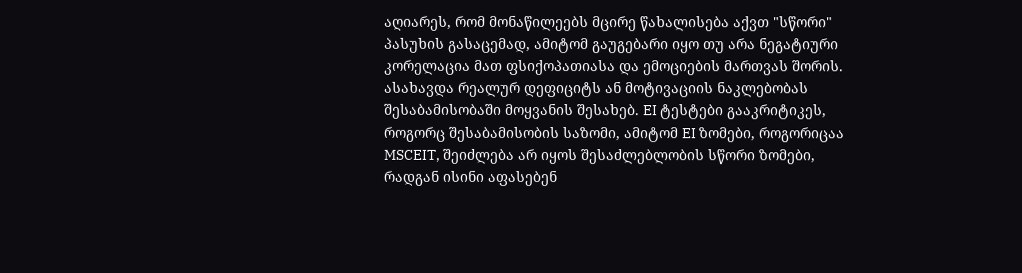აღიარეს, რომ მონაწილეებს მცირე წახალისება აქვთ "სწორი" პასუხის გასაცემად, ამიტომ გაუგებარი იყო თუ არა ნეგატიური კორელაცია მათ ფსიქოპათიასა და ემოციების მართვას შორის. ასახავდა რეალურ დეფიციტს ან მოტივაციის ნაკლებობას შესაბამისობაში მოყვანის შესახებ. EI ტესტები გააკრიტიკეს, როგორც შესაბამისობის საზომი, ამიტომ EI ზომები, როგორიცაა MSCEIT, შეიძლება არ იყოს შესაძლებლობის სწორი ზომები, რადგან ისინი აფასებენ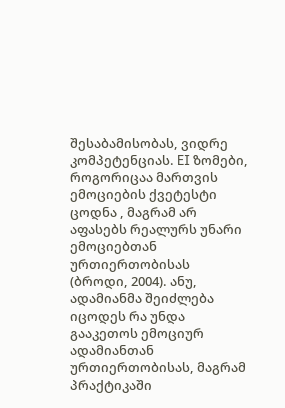შესაბამისობას, ვიდრე კომპეტენციას. EI ზომები, როგორიცაა მართვის ემოციების ქვეტესტი ცოდნა , მაგრამ არ აფასებს რეალურს უნარი ემოციებთან ურთიერთობისას (ბროდი, 2004). ანუ, ადამიანმა შეიძლება იცოდეს რა უნდა გააკეთოს ემოციურ ადამიანთან ურთიერთობისას, მაგრამ პრაქტიკაში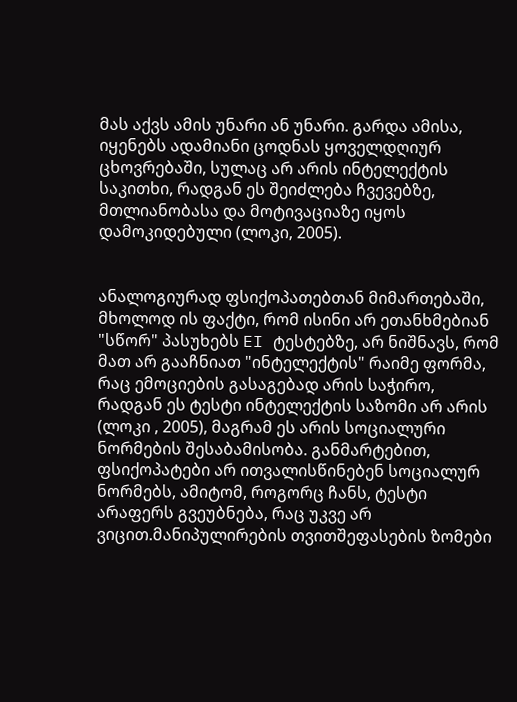მას აქვს ამის უნარი ან უნარი. გარდა ამისა, იყენებს ადამიანი ცოდნას ყოველდღიურ ცხოვრებაში, სულაც არ არის ინტელექტის საკითხი, რადგან ეს შეიძლება ჩვევებზე, მთლიანობასა და მოტივაციაზე იყოს დამოკიდებული (ლოკი, 2005).


ანალოგიურად ფსიქოპათებთან მიმართებაში, მხოლოდ ის ფაქტი, რომ ისინი არ ეთანხმებიან "სწორ" პასუხებს EI ტესტებზე, არ ნიშნავს, რომ მათ არ გააჩნიათ "ინტელექტის" რაიმე ფორმა, რაც ემოციების გასაგებად არის საჭირო, რადგან ეს ტესტი ინტელექტის საზომი არ არის (ლოკი , 2005), მაგრამ ეს არის სოციალური ნორმების შესაბამისობა. განმარტებით, ფსიქოპატები არ ითვალისწინებენ სოციალურ ნორმებს, ამიტომ, როგორც ჩანს, ტესტი არაფერს გვეუბნება, რაც უკვე არ ვიცით.მანიპულირების თვითშეფასების ზომები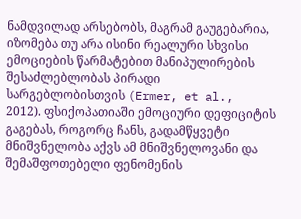ნამდვილად არსებობს, მაგრამ გაუგებარია, იზომება თუ არა ისინი რეალური სხვისი ემოციების წარმატებით მანიპულირების შესაძლებლობას პირადი სარგებლობისთვის (Ermer, et al., 2012). ფსიქოპათიაში ემოციური დეფიციტის გაგებას, როგორც ჩანს, გადამწყვეტი მნიშვნელობა აქვს ამ მნიშვნელოვანი და შემაშფოთებელი ფენომენის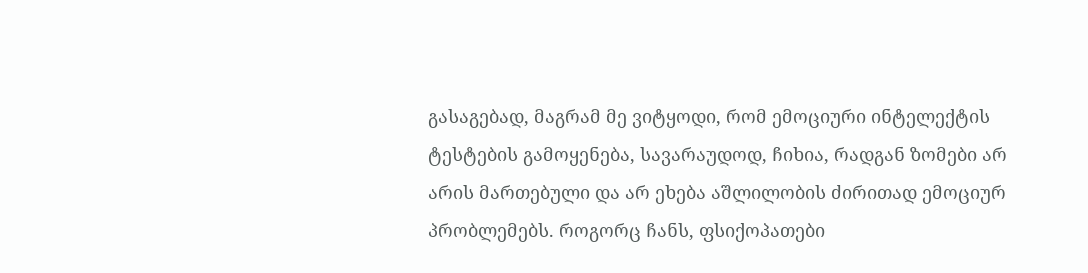გასაგებად, მაგრამ მე ვიტყოდი, რომ ემოციური ინტელექტის ტესტების გამოყენება, სავარაუდოდ, ჩიხია, რადგან ზომები არ არის მართებული და არ ეხება აშლილობის ძირითად ემოციურ პრობლემებს. როგორც ჩანს, ფსიქოპათები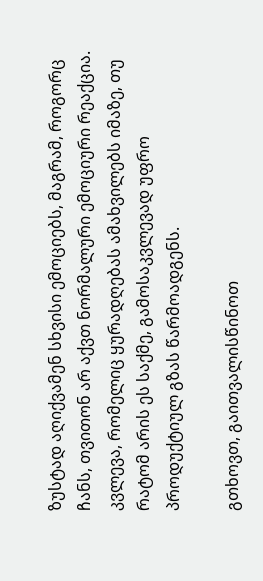ზუსტად აღიქვამენ სხვისი ემოციებს, მაგრამ, როგორც ჩანს, თვითონ არ აქვთ ნორმალური ემოციური რეაქცია. კვლევა, რომელიც ყურადღებას ამახვილებს იმაზე, თუ რატომ არის ეს საქმე, გამოსაკვლევად უფრო პროდუქტიულ გზას წარმოადგენს.

გთხოვთ, გაითვალისწინოთ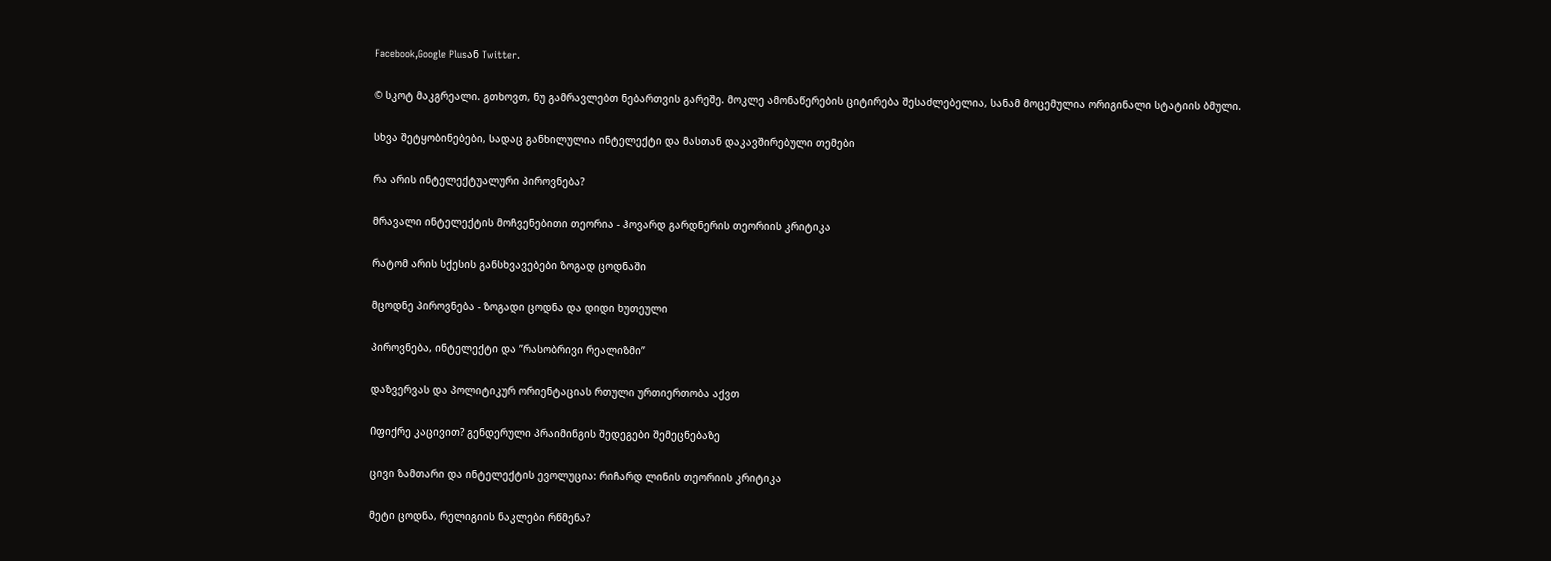Facebook,Google Plusან Twitter.

© სკოტ მაკგრეალი. გთხოვთ, ნუ გამრავლებთ ნებართვის გარეშე. მოკლე ამონაწერების ციტირება შესაძლებელია, სანამ მოცემულია ორიგინალი სტატიის ბმული.

სხვა შეტყობინებები, სადაც განხილულია ინტელექტი და მასთან დაკავშირებული თემები

რა არის ინტელექტუალური პიროვნება?

მრავალი ინტელექტის მოჩვენებითი თეორია - ჰოვარდ გარდნერის თეორიის კრიტიკა

რატომ არის სქესის განსხვავებები ზოგად ცოდნაში

მცოდნე პიროვნება - ზოგადი ცოდნა და დიდი ხუთეული

პიროვნება, ინტელექტი და ”რასობრივი რეალიზმი”

დაზვერვას და პოლიტიკურ ორიენტაციას რთული ურთიერთობა აქვთ

Იფიქრე კაცივით? გენდერული პრაიმინგის შედეგები შემეცნებაზე

ცივი ზამთარი და ინტელექტის ევოლუცია: რიჩარდ ლინის თეორიის კრიტიკა

მეტი ცოდნა, რელიგიის ნაკლები რწმენა?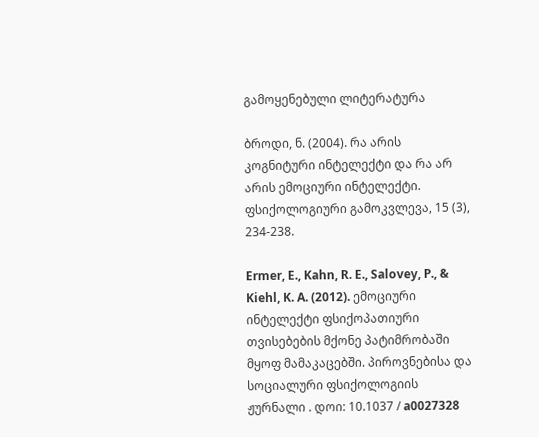გამოყენებული ლიტერატურა

ბროდი, ნ. (2004). რა არის კოგნიტური ინტელექტი და რა არ არის ემოციური ინტელექტი. ფსიქოლოგიური გამოკვლევა, 15 (3), 234-238.

Ermer, E., Kahn, R. E., Salovey, P., & Kiehl, K. A. (2012). ემოციური ინტელექტი ფსიქოპათიური თვისებების მქონე პატიმრობაში მყოფ მამაკაცებში. პიროვნებისა და სოციალური ფსიქოლოგიის ჟურნალი . დოი: 10.1037 / a0027328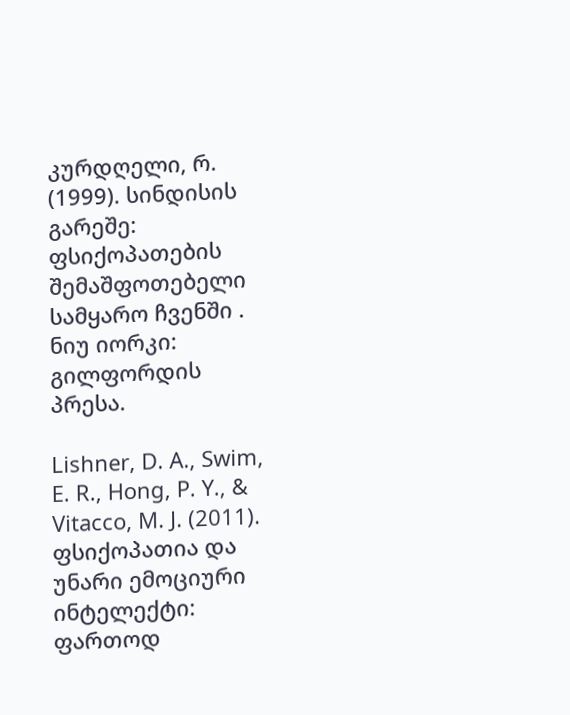კურდღელი, რ. (1999). სინდისის გარეშე: ფსიქოპათების შემაშფოთებელი სამყარო ჩვენში . ნიუ იორკი: გილფორდის პრესა.

Lishner, D. A., Swim, E. R., Hong, P. Y., & Vitacco, M. J. (2011). ფსიქოპათია და უნარი ემოციური ინტელექტი: ფართოდ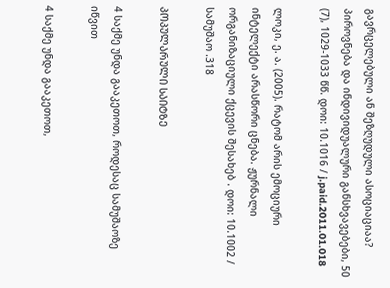გავრცელებული ან შეზღუდული ასოციაციაა? პიროვნება და ინდივიდუალური განსხვავებები, 50 (7), 1029-1033 წწ. დოი: 10.1016 / j.paid.2011.01.018

ლოკი, ე. ა. (2005). რატომ არის ემოციური ინტელექტი არასწორი ცნება. ჟურნალი ორგანიზაციული ქცევის შესახებ . დოი: 10.1002 / სამუშაო .318

ᲞᲝᲞᲣᲚᲐᲠᲣᲚᲘ ᲡᲐᲘᲢᲖᲔ

4 საქმე უნდა გააკეთოთ, როდესაც სამუშაოზე იწვით

4 საქმე უნდა გააკეთოთ,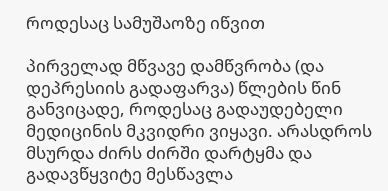როდესაც სამუშაოზე იწვით

პირველად მწვავე დამწვრობა (და დეპრესიის გადაფარვა) წლების წინ განვიცადე, როდესაც გადაუდებელი მედიცინის მკვიდრი ვიყავი. არასდროს მსურდა ძირს ძირში დარტყმა და გადავწყვიტე მესწავლა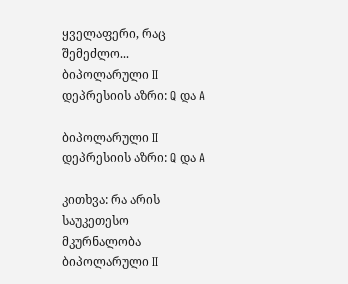ყველაფერი, რაც შემეძლო...
ბიპოლარული II დეპრესიის აზრი: Q და A

ბიპოლარული II დეპრესიის აზრი: Q და A

კითხვა: რა არის საუკეთესო მკურნალობა ბიპოლარული II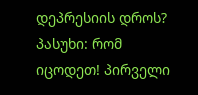დეპრესიის დროს? პასუხი: რომ იცოდეთ! პირველი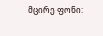მცირე ფონი: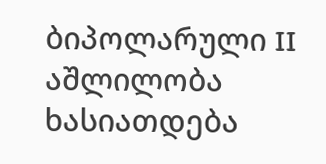ბიპოლარული II აშლილობა ხასიათდება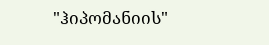"ჰიპომანიის"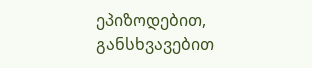ეპიზოდებით, განსხვავებით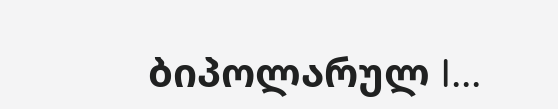ბიპოლარულ I...